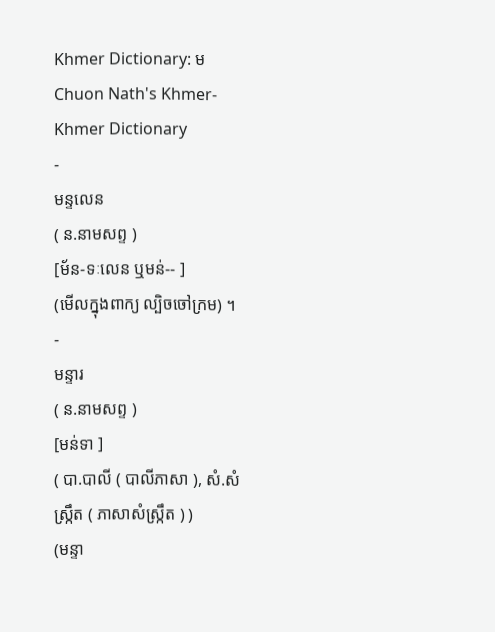Khmer Dictionary: ម
Chuon Nath's Khmer-Khmer Dictionary
-
មន្ទលេន
( ន.នាមសព្ទ )
[ម័ន-ទៈលេន ឬមន់-- ]
(មើលក្នុងពាក្យ ល្បិចចៅក្រម) ។
-
មន្ទារ
( ន.នាមសព្ទ )
[មន់ទា ]
( បា.បាលី ( បាលីភាសា ), សំ.សំស្រ្កឹត ( ភាសាសំស្រ្កឹត ) )
(មន្ទា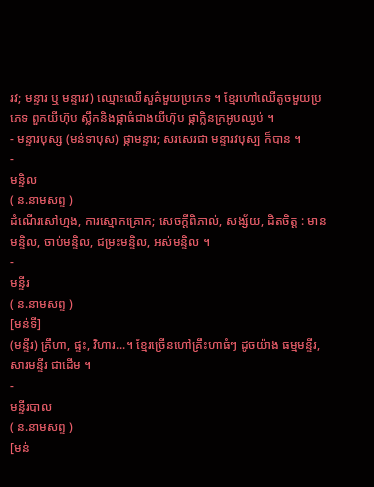រវ; មន្ទារ ឬ មន្ទារវ) ឈ្មោះឈើសួគ៌មួយប្រភេទ ។ ខ្មែរហៅឈើតូចមួយប្រភេទ ពួកយីហ៊ុប ស្លឹកនិងផ្កាធំជាងយីហ៊ុប ផ្កាក្លិនក្រអូបឈ្ងប់ ។
- មន្ទារបុស្ស (មន់ទាបុស) ផ្កាមន្ទារ; សរសេរជា មន្ទារវបុស្ប ក៏បាន ។
-
មន្ទិល
( ន.នាមសព្ទ )
ដំណើរសៅហ្មង, ការស្មោកគ្រោក; សេចក្ដីពិភាល់, សង្ស័យ, ដិតចិត្ត : មានមន្ទិល, ចាប់មន្ទិល, ជម្រះមន្ទិល, អស់មន្ទិល ។
-
មន្ទីរ
( ន.នាមសព្ទ )
[មន់ទី]
(មន្ទីរ) គ្រឹហា, ផ្ទះ, វិហារ...។ ខ្មែរច្រើនហៅគ្រឹះហាធំៗ ដូចយ៉ាង ធម្មមន្ទីរ, សារមន្ទីរ ជាដើម ។
-
មន្ទីរបាល
( ន.នាមសព្ទ )
[មន់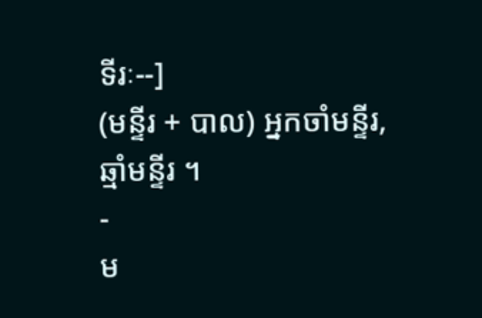ទីរៈ--]
(មន្ទីរ + បាល) អ្នកចាំមន្ទីរ, ឆ្មាំមន្ទីរ ។
-
ម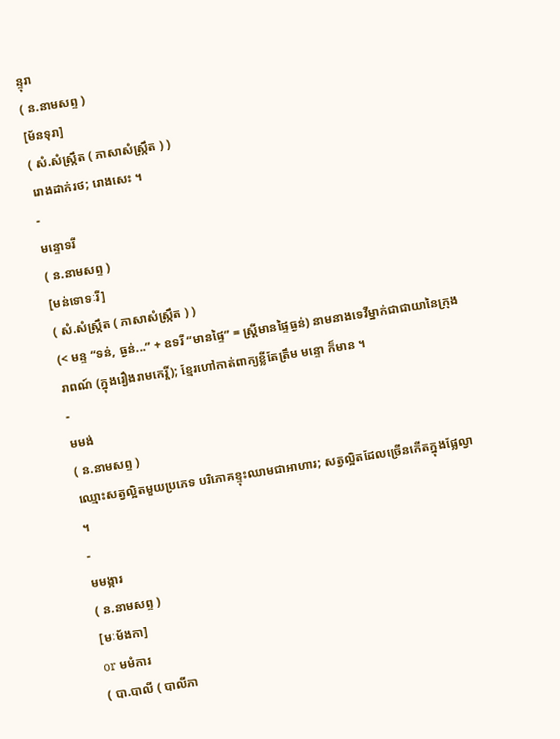ន្ទុរា
( ន.នាមសព្ទ )
[ម័នទុរា]
( សំ.សំស្រ្កឹត ( ភាសាសំស្រ្កឹត ) )
រោងដាក់រថ; រោងសេះ ។
-
មន្ទោទរី
( ន.នាមសព្ទ )
[មន់ទោទៈរី]
( សំ.សំស្រ្កឹត ( ភាសាសំស្រ្កឹត ) )
(< មន្ទ “ទន់, ធ្ងន់...” + ឧទរី “មានផ្ទៃ” = ស្ត្រីមានផ្ទៃធ្ងន់) នាមនាងទេវីម្នាក់ជាជាយានៃក្រុងរាពណ៍ (ក្នុងរឿងរាមកេរ្តិ៍); ខ្មែរហៅកាត់ពាក្យខ្លីតែត្រឹម មន្ទោ ក៏មាន ។
-
មមង់
( ន.នាមសព្ទ )
ឈ្មោះសត្វល្អិតមួយប្រភេទ បរិភោគខ្ទុះឈាមជាអាហារ; សត្វល្អិតដែលច្រើនកើតក្នុងផ្លែល្វា ។
-
មមង្ការ
( ន.នាមសព្ទ )
[មៈម័ងកា]
or មមំការ
( បា.បាលី ( បាលីភា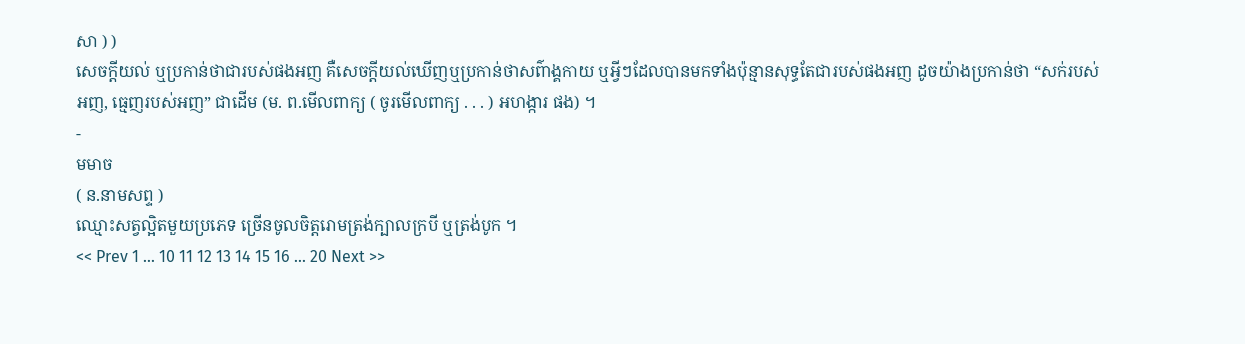សា ) )
សេចក្ដីយល់ ឬប្រកាន់ថាជារបស់ផងអញ គឺសេចក្ដីយល់ឃើញឬប្រកាន់ថាសព៌ាង្គកាយ ឬអ្វីៗដែលបានមកទាំងប៉ុន្មានសុទ្ធតែជារបស់ផងអញ ដូចយ៉ាងប្រកាន់ថា “សក់របស់អញ, ធ្មេញរបស់អញ” ជាដើម (ម. ព.មើលពាក្យ ( ចូរមើលពាក្យ . . . ) អហង្ការ ផង) ។
-
មមាច
( ន.នាមសព្ទ )
ឈ្មោះសត្វល្អិតមួយប្រភេទ ច្រើនចូលចិត្តរោមត្រង់ក្បាលក្របី ឬត្រង់បូក ។
<< Prev 1 ... 10 11 12 13 14 15 16 ... 20 Next >>